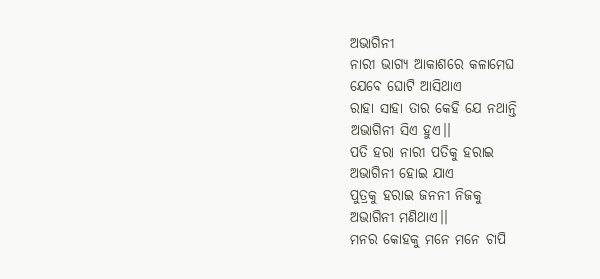ଅଭାଗିନୀ
ନାରୀ ଭାଗ୍ୟ ଆକାଶରେ କଳାମେଘ
ଯେବେ ଘୋଟି ଆସିଥାଏ
ରାହା ସାହା ତାର କେହି ଯେ ନଥାନ୍ତି
ଅଭାଗିନୀ ସିଏ ହୁଏ।।
ପତି ହରା ନାରୀ ପତିକୁ ହରାଇ
ଅଭାଗିନୀ ହୋଇ ଯାଏ
ପୁତ୍ରକୁ ହରାଇ ଜନନୀ ନିଜକୁ
ଅଭାଗିନୀ ମଣିଥାଏ।।
ମନର କୋହକୁ ମନେ ମନେ ଚାପି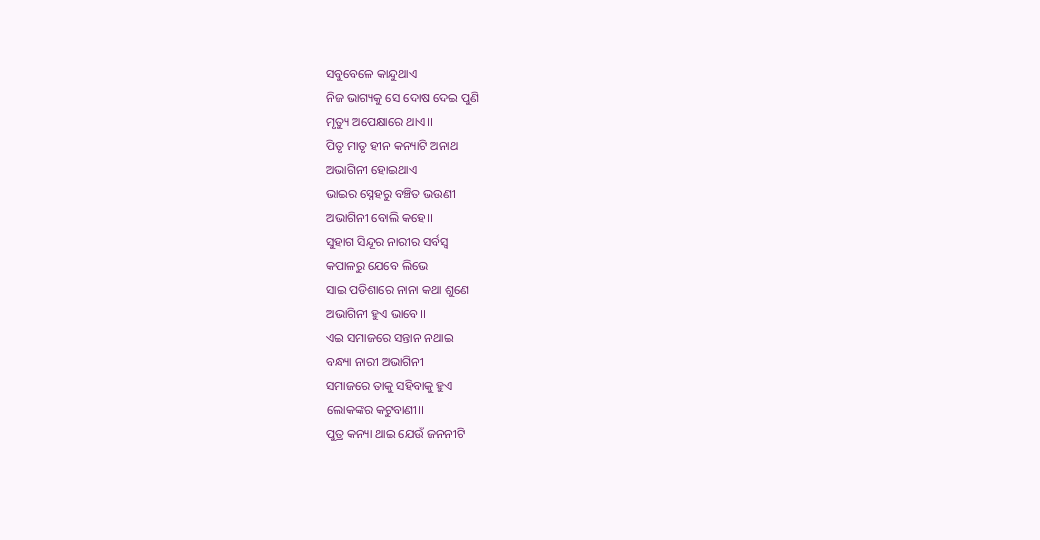ସବୁବେଳେ କାନ୍ଦୁଥାଏ
ନିଜ ଭାଗ୍ୟକୁ ସେ ଦୋଷ ଦେଇ ପୁଣି
ମୃତ୍ୟୁ ଅପେକ୍ଷାରେ ଥାଏ।।
ପିତୃ ମାତୃ ହୀନ କନ୍ୟାଟି ଅନାଥ
ଅଭାଗିନୀ ହୋଇଥାଏ
ଭାଇର ସ୍ନେହରୁ ବଞ୍ଚିତ ଭଉଣୀ
ଅଭାଗିନୀ ବୋଲି କହେ।।
ସୁହାଗ ସିନ୍ଦୂର ନାରୀର ସର୍ବସ୍ବ
କପାଳରୁ ଯେବେ ଲିଭେ
ସାଇ ପଡିଶାରେ ନାନା କଥା ଶୁଣେ
ଅଭାଗିନୀ ହୁଏ ଭାବେ।।
ଏଇ ସମାଜରେ ସନ୍ତାନ ନଥାଇ
ବନ୍ଧ୍ୟା ନାରୀ ଅଭାଗିନୀ
ସମାଜରେ ତାକୁ ସହିବାକୁ ହୁଏ
ଲୋକଙ୍କର କଟୁବାଣୀ।।
ପୁତ୍ର କନ୍ୟା ଥାଇ ଯେଉଁ ଜନନୀଟି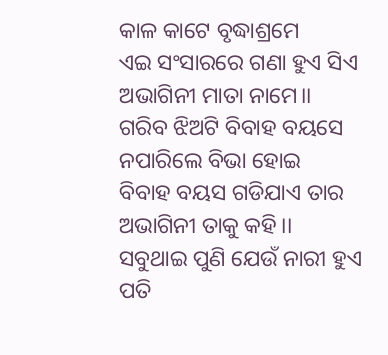କାଳ କାଟେ ବୃଦ୍ଧାଶ୍ରମେ
ଏଇ ସଂସାରରେ ଗଣା ହୁଏ ସିଏ
ଅଭାଗିନୀ ମାତା ନାମେ।।
ଗରିବ ଝିଅଟି ବିବାହ ବୟସେ
ନପାରିଲେ ବିଭା ହୋଇ
ବିବାହ ବୟସ ଗଡିଯାଏ ତାର
ଅଭାଗିନୀ ତାକୁ କହି।।
ସବୁଥାଇ ପୁଣି ଯେଉଁ ନାରୀ ହୁଏ
ପତି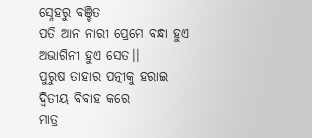ସ୍ନେହରୁ ବଞ୍ଚିତ
ପତି ଆନ ନାରୀ ପ୍ରେମେ ବନ୍ଧା ହୁଏ
ଅଭାଗିନୀ ହୁଏ ସେତ।।
ପୁରୁଷ ତାହାର ପତ୍ନୀକୁ ହରାଇ
ଦ୍ବିତୀୟ ବିବାହ କରେ
ମାତ୍ର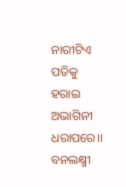ନାରୀଟିଏ ପତିକୁ ହରାଇ
ଅଭାଗିନୀ ଧରାପରେ।।
ବନଲକ୍ଷ୍ମୀ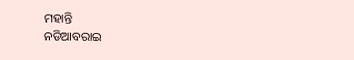ମହାନ୍ତି
ନଡିଆବରାଇ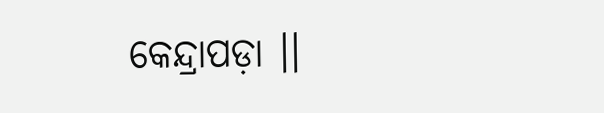କେନ୍ଦ୍ରାପଡ଼ା ।।